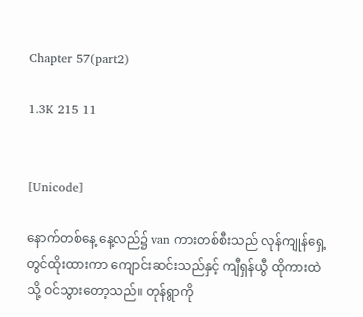Chapter 57(part2)

1.3K 215 11


[Unicode]

နောက်တစ်နေ့ နေ့လည်၌ van ကားတစ်စီးသည် လုန်ကျုန်ရှေ့တွင်ထိုးထားကာ ကျောင်းဆင်းသည်နှင့် ကျီရှန်ယွီ ထိုကားထဲသို့ ဝင်သွားတော့သည်။ တုန်ရွာကို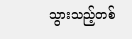သွားသည့်တစ်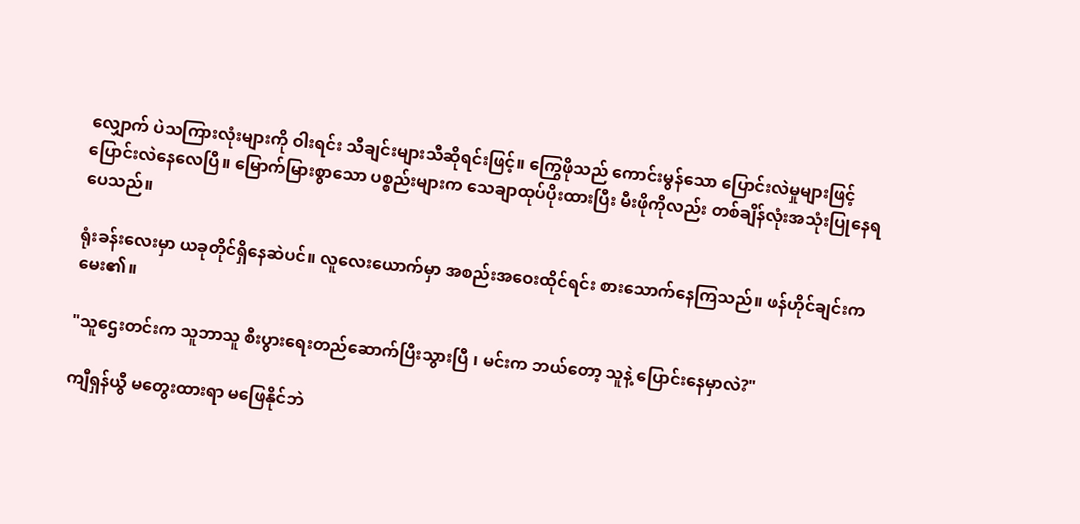လျှောက် ပဲသကြားလုံးများကို ဝါးရင်း သီချင်းများသီဆိုရင်းဖြင့်။ ကြွေဖိုသည် ကောင်းမွန်သော ပြောင်းလဲမှုများဖြင့် ပြောင်းလဲနေလေပြီ။ မြောက်မြားစွာသော ပစ္စည်းများက သေချာထုပ်ပိုးထားပြီး မီးဖိုကိုလည်း တစ်ချိန်လုံးအသုံးပြုနေရပေသည်။

ရုံးခန်းလေးမှာ ယခုတိုင်ရှိနေဆဲပင်။ လူလေးယောက်မှာ အစည်းအဝေးထိုင်ရင်း စားသောက်နေကြသည်။ ဖန်ဟိုင်ချင်းက မေး၏။

"သူဌေးတင်းက သူဘာသူ စီးပွားရေးတည်ဆောက်ပြီးသွားပြီ ၊ မင်းက ဘယ်တော့ သူနဲ့ ပြောင်းနေမှာလဲ?"

ကျီရှန်ယွီ မတွေးထားရာ မဖြေနိုင်ဘဲ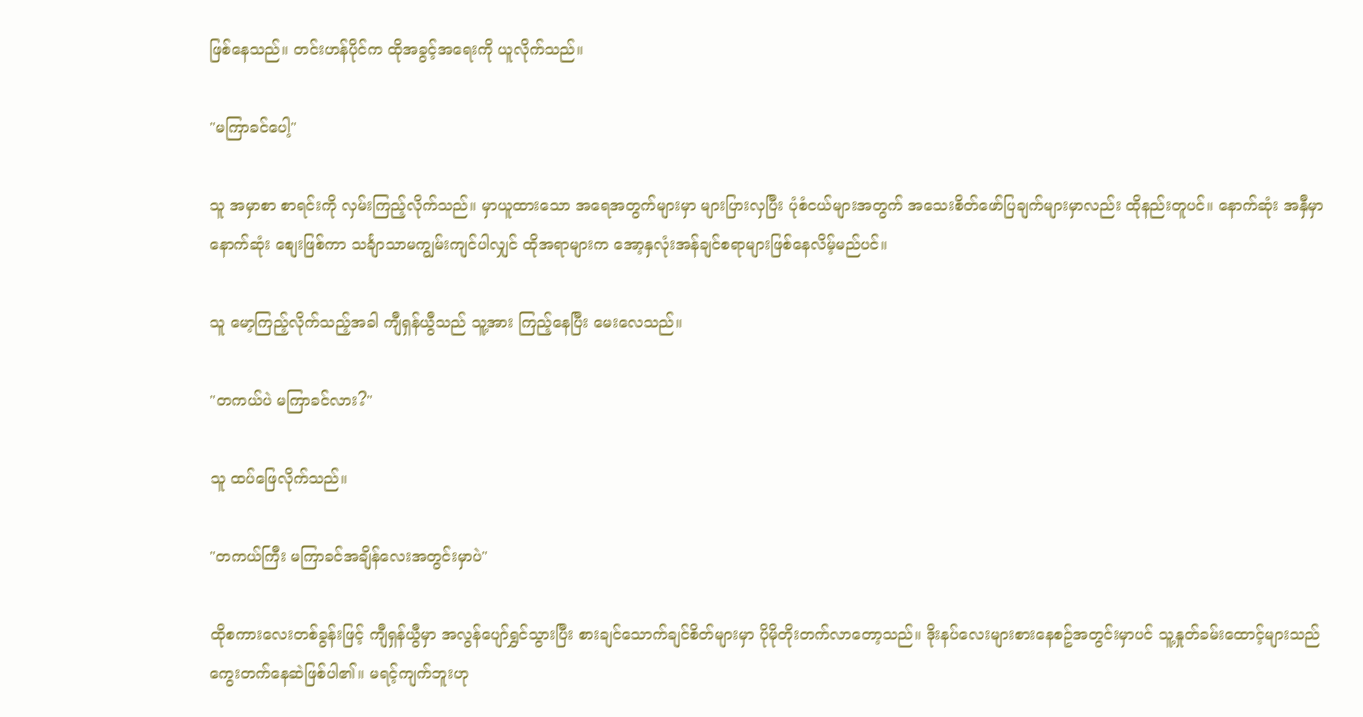ဖြစ်နေသည်။ တင်းဟန်ပိုင်က ထိုအခွင့်အရေးကို ယူလိုက်သည်။

"မကြာခင်ပေါ့"

သူ အမှာစာ စာရင်းကို လှမ်းကြည့်လိုက်သည်။ မှာယူထားသော အရေအတွက်များမှာ များပြားလှပြီး ပုံစံငယ်များအတွက် အသေးစိတ်ဖော်ပြချက်များမှာလည်း ထိုနည်းတူပင်။ နောက်ဆုံး အနှီမှာ နောက်ဆုံး စျေးဖြစ်ကာ သင်္ချာသာမကျွမ်းကျင်ပါလျှင် ထိုအရာများက အော့နှလုံးအန်ချင်စရာများဖြစ်နေလိမ့်မည်ပင်။

သူ မော့ကြည့်လိုက်သည့်အခါ ကျီရှန်ယွီသည် သူ့အား ကြည့်နေပြီး မေးလေသည်။

"တကယ်ပဲ မကြာခင်လား?"

သူ ထပ်ဖြေလိုက်သည်။

"တကယ်ကြီး မကြာခင်အချိန်လေးအတွင်းမှာပဲ"

ထိုစကားလေးတစ်ခွန်းဖြင့် ကျီရှန်ယွီမှာ အလွန်ပျော်ရွှင်သွားပြီး စားချင်သောက်ချင်စိတ်များမှာ ပိုမိုတိုးတက်လာတော့သည်။ ဒိုးနပ်လေးများစားနေစဥ်အတွင်းမှာပင် သူ့နှုတ်ခမ်းထောင့်များသည် ကွေးတက်နေဆဲဖြစ်ပါ၏။ မရင့်ကျက်ဘူးဟု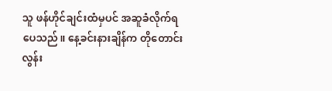သူ ဖန်ဟိုင်ချင်းထံမှပင် အဆူခံလိုက်ရပေသည်။ နေ့ခင်းနားချိန်က တိုတောင်းလွန်း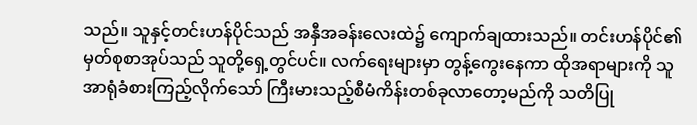သည်။ သူနှင့်တင်းဟန်ပိုင်သည် အနှီအခန်းလေးထဲ၌ ကျောက်ချထားသည်။ တင်းဟန်ပိုင်၏မှတ်စုစာအုပ်သည် သူတို့ရှေ့တွင်ပင်။ လက်ရေးများမှာ တွန့်ကွေးနေကာ ထိုအရာများကို သူ အာရုံခံစားကြည့်လိုက်သော် ကြီးမားသည့်စီမံကိန်းတစ်ခုလာတော့မည်ကို သတိပြု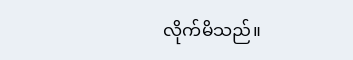လိုက်မိသည်။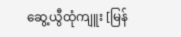ဆွေ့ယွီထုံကျူး [မြန်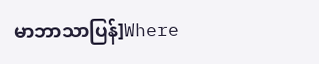မာဘာသာပြန်]Where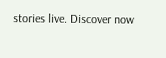stories live. Discover now